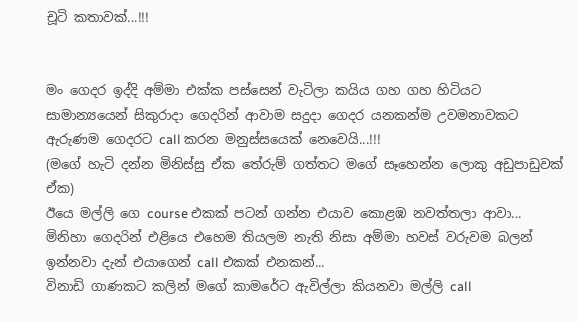චූටි කතාවක්...!!!


මං ගෙදර ඉද්දි අම්මා එක්ක පස්සෙන් වැටිලා කයිය ගහ ගහ හිටියට සාමාන්‍යයෙන් සිකුරාදා ගෙදරින් ආවාම සදුදා ගෙදර යනකන්ම උවමනාවකට ඇරුණම ගෙදරට call කරන මනුස්සයෙක් නෙවෙයි...!!!
(මගේ හැටි දන්න මිනිස්සු ඒක තේරුම් ගත්තට මගේ සෑහෙන්න ලොකු අඩුපාඩුවක් ඒක)
ඊයෙ මල්ලි ගෙ course එකක් පටන් ගන්න එයාව කොළඹ නවත්තලා ආවා...
මිනිහා ගෙදරින් එළියෙ එහෙම තියලම නැති නිසා අම්මා හවස් වරුවම බලන් ඉන්නවා දැන් එයාගෙන් call එකක් එනකන්...
විනාඩි ගාණකට කලින් මගේ කාමරේට ඇවිල්ලා කියනවා මල්ලි call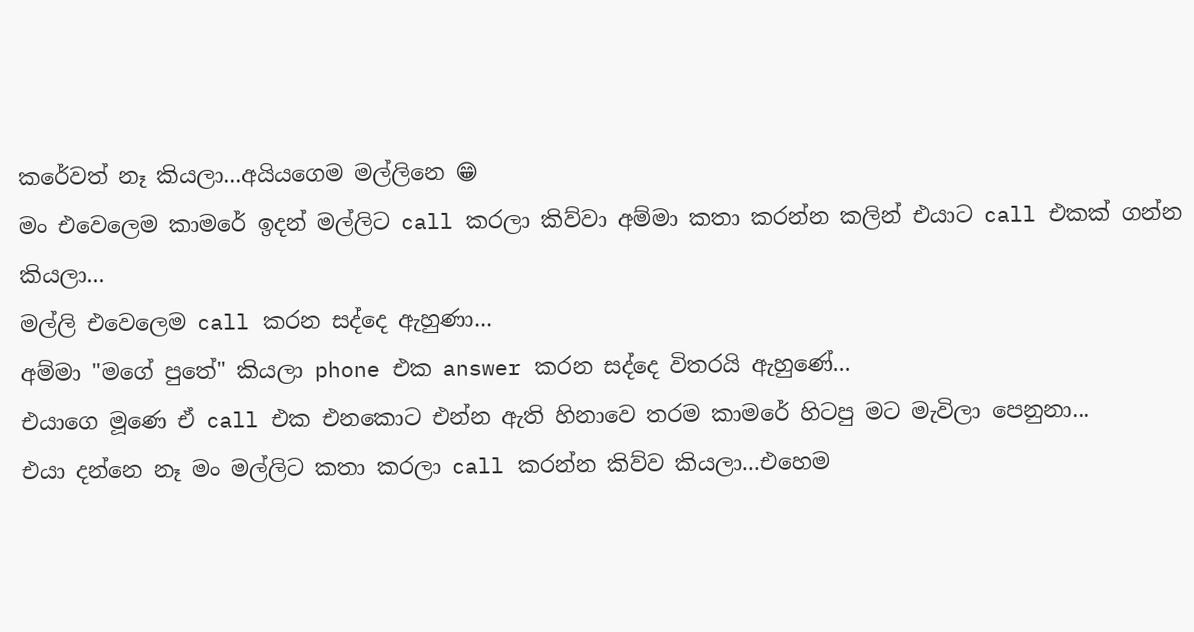කරේවත් නෑ කියලා...අයියගෙම මල්ලිනෙ 😁
මං එවෙලෙම කාමරේ ඉදන් මල්ලිට call කරලා කිව්වා අම්මා කතා කරන්න කලින් එයාට call එකක් ගන්න කියලා...
මල්ලි එවෙලෙම call කරන සද්දෙ ඇහුණා...
අම්මා "මගේ පුතේ" කියලා phone එක answer කරන සද්දෙ විතරයි ඇහුණේ...
එයාගෙ මූණෙ ඒ call එක එනකොට එන්න ඇති හිනාවෙ තරම කාමරේ හිටපු මට මැවිලා පෙනුනා...
එයා දන්නෙ නෑ මං මල්ලිට කතා කරලා call කරන්න කිව්ව කියලා...එහෙම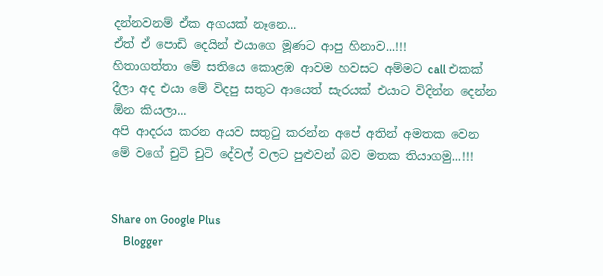දන්නවනම් ඒක අගයක් නෑනෙ...
ඒත් ඒ පොඩි දෙයින් එයාගෙ මූණට ආපු හිනාව...!!!
හිතාගත්තා මේ සතියෙ කොළඹ ආවම හවසට අම්මට call එකක් දීලා අද එයා මේ විදපු සතුට ආයෙත් සැරයක් එයාට විදින්න දෙන්න ඕන කියලා...
අපි ආදරය කරන අයව සතුටු කරන්න අපේ අතින් අමතක වෙන මේ වගේ චුටි චුටි දේවල් වලට පුළුවන් බව මතක තියාගමු...!!!


Share on Google Plus
    Blogger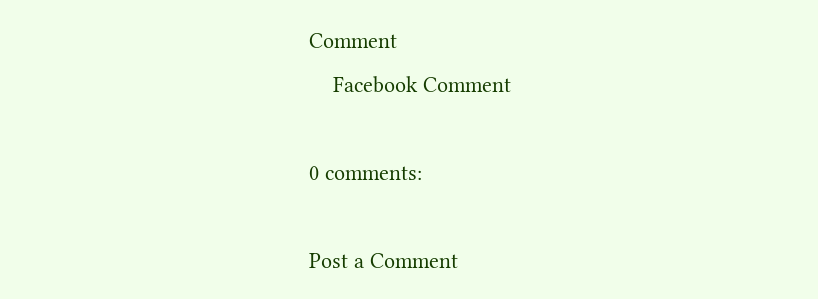Comment
    Facebook Comment

0 comments:

Post a Comment